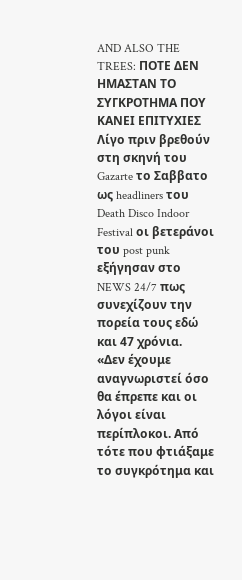AND ALSO THE TREES: ΠΟΤΕ ΔΕΝ ΗΜΑΣΤΑΝ ΤΟ ΣΥΓΚΡΟΤΗΜΑ ΠΟΥ ΚΑΝΕΙ ΕΠΙΤΥΧΙΕΣ
Λίγο πριν βρεθούν στη σκηνή του Gazarte το Σαββατο ως headliners του Death Disco Indoor Festival οι βετεράνοι του post punk εξήγησαν στο NEWS 24/7 πως συνεχίζουν την πορεία τους εδώ και 47 χρόνια.
«Δεν έχουμε αναγνωριστεί όσο θα έπρεπε και οι λόγοι είναι περίπλοκοι. Από τότε που φτιάξαμε το συγκρότημα και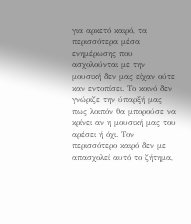για αρκετό καιρό, τα περισσότερα μέσα ενημέρωσης που ασχολούνται με την μουσική δεν μας είχαν ούτε καν εντοπίσει. Το κοινό δεν γνώριζε την ύπαρξή μας πως λοιπόν θα μπορούσε να κρίνει αν η μουσική μας του αρέσει ή όχι. Τον περισσότερο καιρό δεν με απασχολεί αυτό το ζήτημα,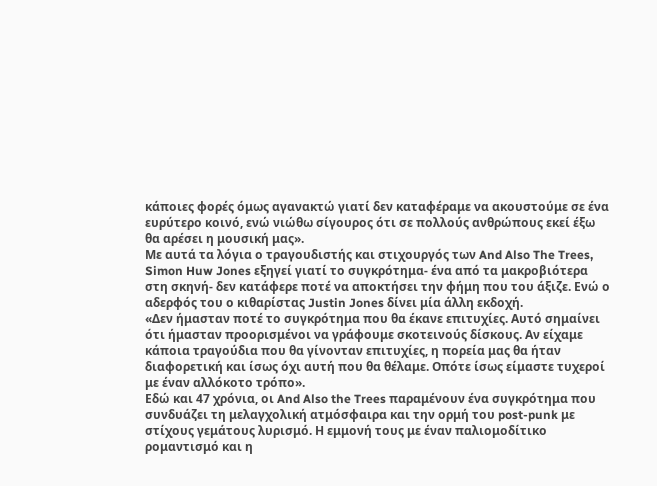κάποιες φορές όμως αγανακτώ γιατί δεν καταφέραμε να ακουστούμε σε ένα ευρύτερο κοινό, ενώ νιώθω σίγουρος ότι σε πολλούς ανθρώπους εκεί έξω θα αρέσει η μουσική μας».
Με αυτά τα λόγια ο τραγουδιστής και στιχουργός των And Also The Trees, Simon Huw Jones εξηγεί γιατί το συγκρότημα- ένα από τα μακροβιότερα στη σκηνή- δεν κατάφερε ποτέ να αποκτήσει την φήμη που του άξιζε. Ενώ ο αδερφός του ο κιθαρίστας Justin Jones δίνει μία άλλη εκδοχή.
«Δεν ήμασταν ποτέ το συγκρότημα που θα έκανε επιτυχίες. Αυτό σημαίνει ότι ήμασταν προορισμένοι να γράφουμε σκοτεινούς δίσκους. Αν είχαμε κάποια τραγούδια που θα γίνονταν επιτυχίες, η πορεία μας θα ήταν διαφορετική και ίσως όχι αυτή που θα θέλαμε. Οπότε ίσως είμαστε τυχεροί με έναν αλλόκοτο τρόπο».
Εδώ και 47 χρόνια, οι And Also the Trees παραμένουν ένα συγκρότημα που συνδυάζει τη μελαγχολική ατμόσφαιρα και την ορμή του post-punk με στίχους γεμάτους λυρισμό. Η εμμονή τους με έναν παλιομοδίτικο ρομαντισμό και η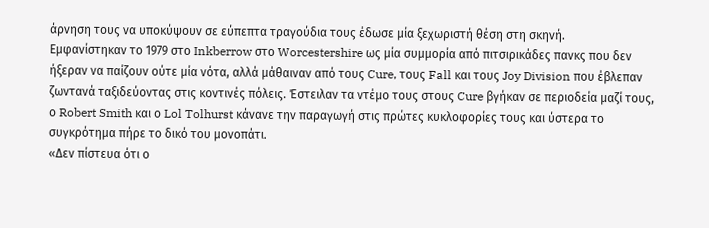άρνηση τους να υποκύψουν σε εύπεπτα τραγούδια τους έδωσε μία ξεχωριστή θέση στη σκηνή.
Εμφανίστηκαν το 1979 στο Inkberrow στο Worcestershire ως μία συμμορία από πιτσιρικάδες πανκς που δεν ήξεραν να παίζουν ούτε μία νότα, αλλά μάθαιναν από τους Cure, τους Fall και τους Joy Division που έβλεπαν ζωντανά ταξιδεύοντας στις κοντινές πόλεις. Έστειλαν τα ντέμο τους στους Cure βγήκαν σε περιοδεία μαζί τους, ο Robert Smith και ο Lol Tolhurst κάνανε την παραγωγή στις πρώτες κυκλοφορίες τους και ύστερα το συγκρότημα πήρε το δικό του μονοπάτι.
«Δεν πίστευα ότι ο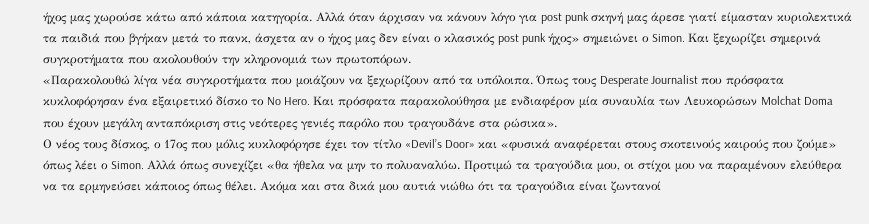ήχος μας χωρούσε κάτω από κάποια κατηγορία. Αλλά όταν άρχισαν να κάνουν λόγο για post punk σκηνή μας άρεσε γιατί είμασταν κυριολεκτικά τα παιδιά που βγήκαν μετά το πανκ, άσχετα αν ο ήχος μας δεν είναι ο κλασικός post punk ήχος» σημειώνει ο Simon. Και ξεχωρίζει σημερινά συγκροτήματα που ακολουθούν την κληρονομιά των πρωτοπόρων.
«Παρακολουθώ λίγα νέα συγκροτήματα που μοιάζουν να ξεχωρίζουν από τα υπόλοιπα. Όπως τους Desperate Journalist που πρόσφατα κυκλοφόρησαν ένα εξαιρετικό δίσκο το No Hero. Και πρόσφατα παρακολούθησα με ενδιαφέρον μία συναυλία των Λευκορώσων Molchat Doma που έχουν μεγάλη ανταπόκριση στις νεότερες γενιές παρόλο που τραγουδάνε στα ρώσικα».
Ο νέος τους δίσκος, ο 17ος που μόλις κυκλοφόρησε έχει τον τίτλο «Devil’s Door» και «φυσικά αναφέρεται στους σκοτεινούς καιρούς που ζούμε» όπως λέει ο Simon. Αλλά όπως συνεχίζει «θα ήθελα να μην το πολυαναλύω. Προτιμώ τα τραγούδια μου, οι στίχοι μου να παραμένουν ελεύθερα να τα ερμηνεύσει κάποιος όπως θέλει. Ακόμα και στα δικά μου αυτιά νιώθω ότι τα τραγούδια είναι ζωντανοί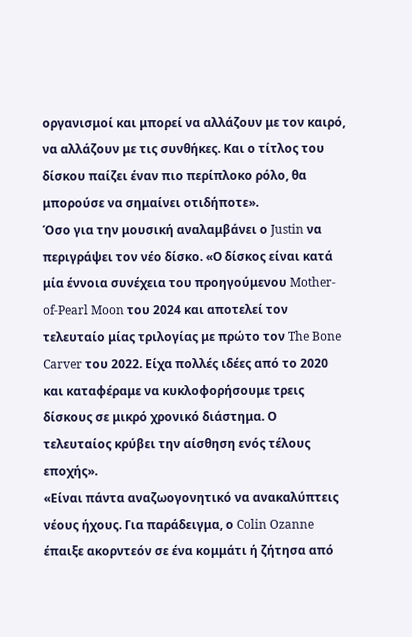οργανισμοί και μπορεί να αλλάζουν με τον καιρό, να αλλάζουν με τις συνθήκες. Και ο τίτλος του δίσκου παίζει έναν πιο περίπλοκο ρόλο, θα μπορούσε να σημαίνει οτιδήποτε».
Όσο για την μουσική αναλαμβάνει ο Justin να περιγράψει τον νέο δίσκο. «Ο δίσκος είναι κατά μία έννοια συνέχεια του προηγούμενου Mother-of-Pearl Moon του 2024 και αποτελεί τον τελευταίο μίας τριλογίας με πρώτο τον The Bone Carver του 2022. Είχα πολλές ιδέες από το 2020 και καταφέραμε να κυκλοφορήσουμε τρεις δίσκους σε μικρό χρονικό διάστημα. Ο τελευταίος κρύβει την αίσθηση ενός τέλους εποχής».
«Είναι πάντα αναζωογονητικό να ανακαλύπτεις νέους ήχους. Για παράδειγμα, ο Colin Ozanne έπαιξε ακορντεόν σε ένα κομμάτι ή ζήτησα από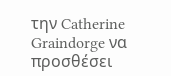την Catherine Graindorge να προσθέσει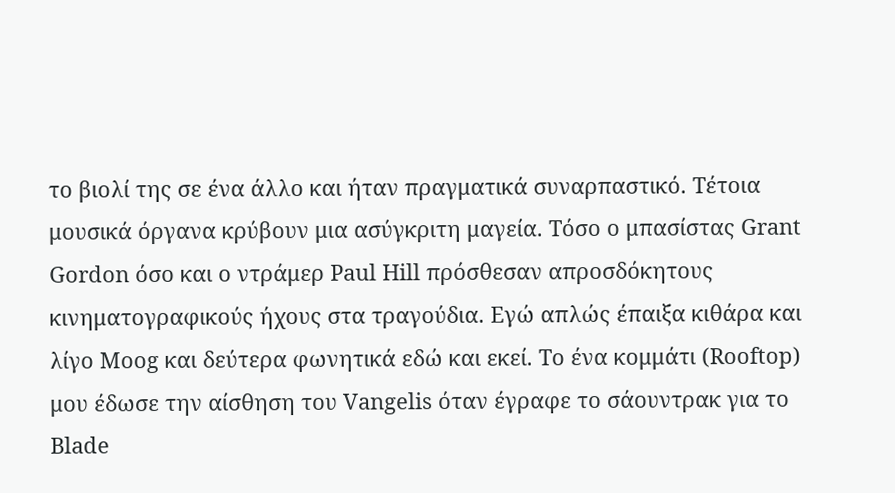το βιολί της σε ένα άλλο και ήταν πραγματικά συναρπαστικό. Τέτοια μουσικά όργανα κρύβουν μια ασύγκριτη μαγεία. Τόσο ο μπασίστας Grant Gordon όσο και ο ντράμερ Paul Hill πρόσθεσαν απροσδόκητους κινηματογραφικούς ήχους στα τραγούδια. Εγώ απλώς έπαιξα κιθάρα και λίγο Moog και δεύτερα φωνητικά εδώ και εκεί. Το ένα κομμάτι (Rooftop) μου έδωσε την αίσθηση του Vangelis όταν έγραφε το σάουντρακ για το Blade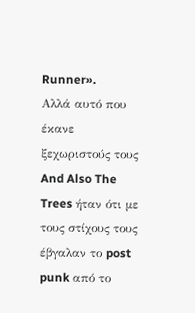Runner».
Αλλά αυτό που έκανε ξεχωριστούς τους And Also The Trees ήταν ότι με τους στίχους τους έβγαλαν το post punk από το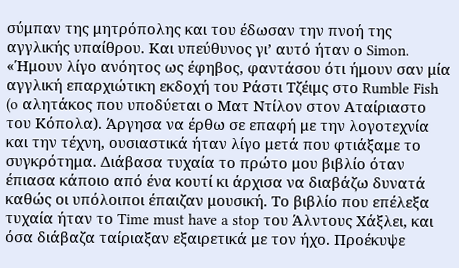σύμπαν της μητρόπολης και του έδωσαν την πνοή της αγγλικής υπαίθρου. Και υπεύθυνος γι’ αυτό ήταν ο Simon.
«Ήμουν λίγο ανόητος ως έφηβος, φαντάσου ότι ήμουν σαν μία αγγλική επαρχιώτικη εκδοχή του Ράστι Τζέιμς στο Rumble Fish (o αλητάκος που υποδύεται ο Ματ Ντίλον στον Αταίριαστο του Κόπολα). Άργησα να έρθω σε επαφή με την λογοτεχνία και την τέχνη, ουσιαστικά ήταν λίγο μετά που φτιάξαμε το συγκρότημα. Διάβασα τυχαία το πρώτο μου βιβλίο όταν έπιασα κάποιο από ένα κουτί κι άρχισα να διαβάζω δυνατά καθώς οι υπόλοιποι έπαιζαν μουσική. Το βιβλίο που επέλεξα τυχαία ήταν το Time must have a stop του Άλντους Χάξλει, και όσα διάβαζα ταίριαξαν εξαιρετικά με τον ήχο. Προέκυψε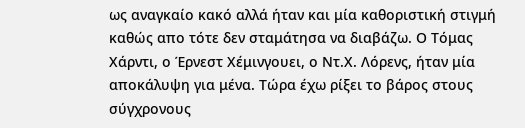ως αναγκαίο κακό αλλά ήταν και μία καθοριστική στιγμή καθώς απο τότε δεν σταμάτησα να διαβάζω. Ο Τόμας Χάρντι, ο Έρνεστ Χέμινγουει, ο Ντ.Χ. Λόρενς, ήταν μία αποκάλυψη για μένα. Τώρα έχω ρίξει το βάρος στους σύγχρονους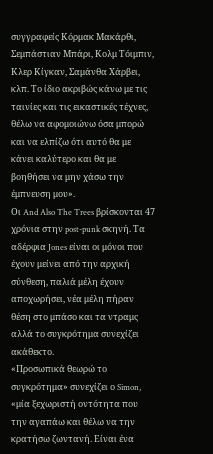συγγραφείς Κόρμακ Μακάρθι, Σεμπάστιαν Μπάρι, Κολμ Τόιμπιν, Κλερ Κίγκαν, Σαμάνθα Χάρβει, κλπ. Το ίδιο ακριβώς κάνω με τις ταινίες και τις εικαστικές τέχνες, θέλω να αφομοιώνω όσα μπορώ και να ελπίζω ότι αυτό θα με κάνει καλύτερο και θα με βοηθήσει να μην χάσω την έμπνευση μου».
Οι And Also The Trees βρίσκονται 47 χρόνια στην post-punk σκηνή. Τα αδέρφια Jones είναι οι μόνοι που έχουν μείνει από την αρχική σύνθεση, παλιά μέλη έχουν αποχωρήσει, νέα μέλη πήραν θέση στο μπάσο και τα ντραμς αλλά το συγκρότημα συνεχίζει ακάθεκτο.
«Προσωπικά θεωρώ το συγκρότημα» συνεχίζει ο Simon, «μία ξεχωριστή οντότητα που την αγαπάω και θέλω να την κρατήσω ζωντανή. Είναι ένα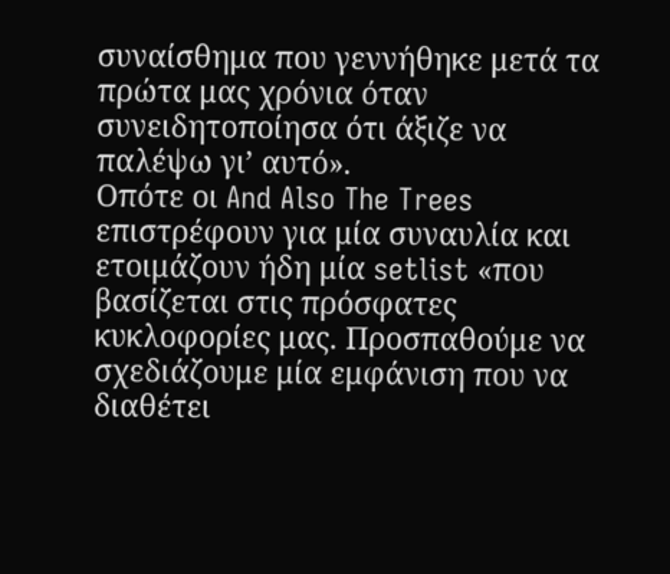συναίσθημα που γεννήθηκε μετά τα πρώτα μας χρόνια όταν συνειδητοποίησα ότι άξιζε να παλέψω γι’ αυτό».
Οπότε οι And Also The Trees επιστρέφουν για μία συναυλία και ετοιμάζουν ήδη μία setlist «που βασίζεται στις πρόσφατες κυκλοφορίες μας. Προσπαθούμε να σχεδιάζουμε μία εμφάνιση που να διαθέτει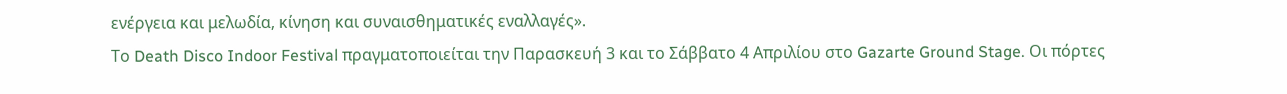ενέργεια και μελωδία, κίνηση και συναισθηματικές εναλλαγές».
Το Death Disco Indoor Festival πραγματοποιείται την Παρασκευή 3 και το Σάββατο 4 Απριλίου στο Gazarte Ground Stage. Οι πόρτες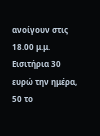ανοίγουν στις 18.00 μ.μ. Εισιτήρια 30 ευρώ την ημέρα, 50 το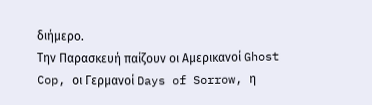διήμερο.
Την Παρασκευή παίζουν οι Αμερικανοί Ghost Cop, οι Γερμανοί Days of Sorrow, η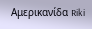Aμερικανίδα Riki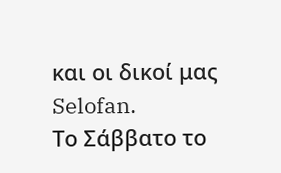και οι δικοί μας Selofan.
Το Σάββατο το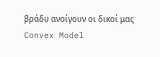βράδυ ανοίγουν οι δικοί μας Convex Model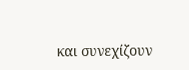και συνεχίζουν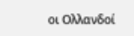οι Ολλανδοί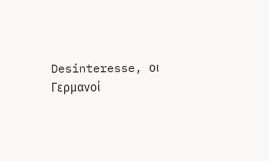Desinteresse, οι Γερμανοί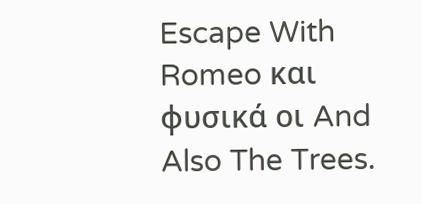Escape With Romeo και φυσικά οι And Also The Trees.